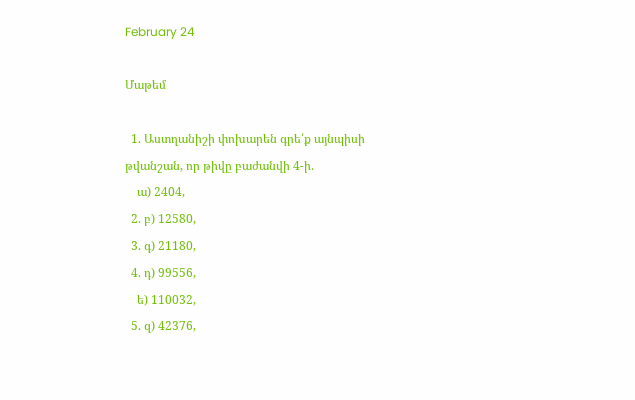February 24

Մաթեմ

  1. Աստղանիշի փոխարեն գրե՛ք այնպիսի թվանշան, որ թիվը բաժանվի 4-ի.
    ա) 2404,
  2. բ) 12580,
  3. գ) 21180,
  4. դ) 99556,
    ե) 110032,
  5. զ) 42376,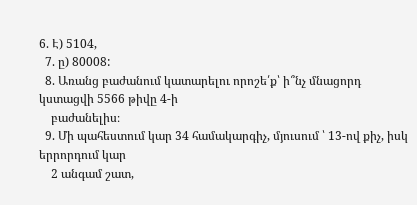6. Է) 5104,
  7. ը) 80008:
  8. Առանց բաժանում կատարելու որոշե՛ք՝ ի՞նչ մնացորդ կստացվի 5566 թիվը 4-ի
    բաժանելիս։
  9. Մի պահեստում կար 34 համակարգիչ, մյուսում ՝ 13-ով քիչ, իսկ երրորդում կար
    2 անգամ շատ,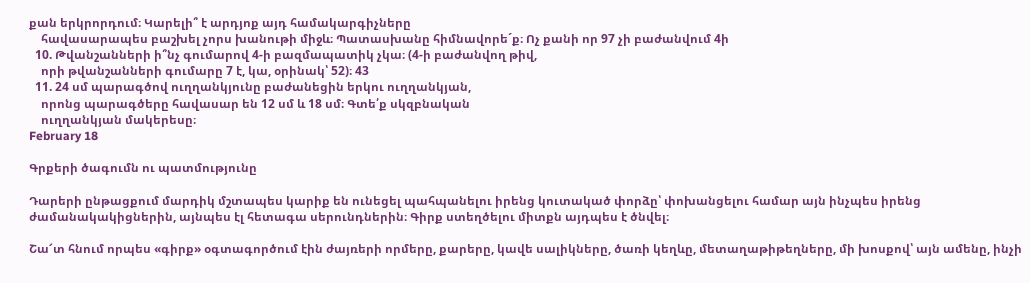քան երկրորդում։ Կարելի՞ է արդյոք այդ համակարգիչները
    հավասարապես բաշխել չորս խանութի միջև։ Պատասխանը հիմնավորե´ք։ Ոչ քանի որ 97 չի բաժանվում 4ի
  10. Թվանշանների ի՞նչ գումարով 4-ի բազմապատիկ չկա։ (4-ի բաժանվող թիվ,
    որի թվանշանների գումարը 7 է, կա, օրինակ՝ 52)։ 43
  11. 24 սմ պարագծով ուղղանկյունը բաժանեցին երկու ուղղանկյան,
    որոնց պարագծերը հավասար են 12 սմ և 18 սմ։ Գտե՛ք սկզբնական
    ուղղանկյան մակերեսը։
February 18

Գրքերի ծագումն ու պատմությունը

Դարերի ընթացքում մարդիկ մշտապես կարիք են ունեցել պահպանելու իրենց կուտակած փորձը՝ փոխանցելու համար այն ինչպես իրենց ժամանակակիցներին, այնպես էլ հետագա սերունդներին։ Գիրք ստեղծելու միտքն այդպես է ծնվել։

Շա՜տ հնում որպես «գիրք» օգտագործում էին ժայռերի որմերը, քարերը, կավե սալիկները, ծառի կեղևը, մետաղաթիթեղները, մի խոսքով՝ այն ամենը, ինչի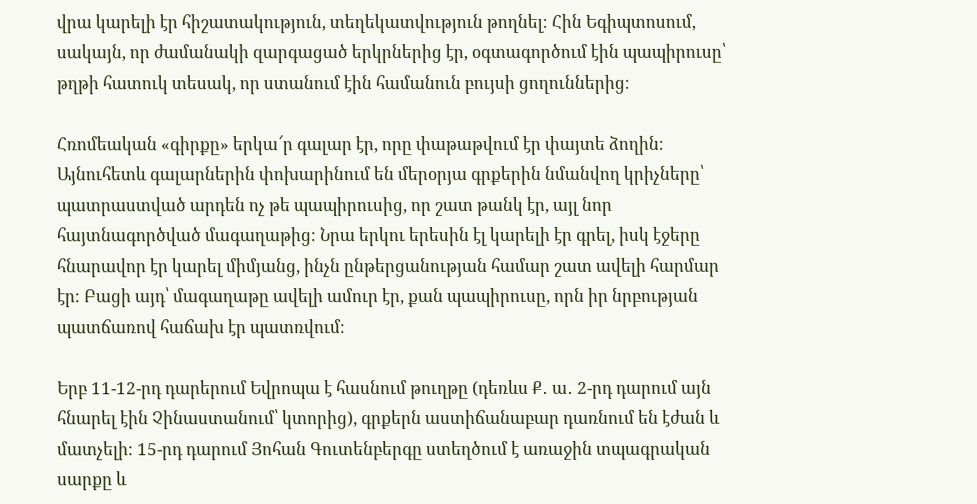վրա կարելի էր հիշատակություն, տեղեկատվություն թողնել։ Հին Եգիպտոսում, սակայն, որ ժամանակի զարգացած երկրներից էր, օգտագործում էին պապիրուսը՝ թղթի հատուկ տեսակ, որ ստանում էին համանուն բույսի ցողուններից։

Հռոմեական «գիրքը» երկա՜ր գալար էր, որը փաթաթվում էր փայտե ձողին։ Այնուհետև գալարներին փոխարինում են մերօրյա գրքերին նմանվող կրիչները՝ պատրաստված արդեն ոչ թե պապիրուսից, որ շատ թանկ էր, այլ նոր հայտնագործված մագաղաթից։ Նրա երկու երեսին էլ կարելի էր գրել, իսկ էջերը հնարավոր էր կարել միմյանց, ինչն ընթերցանության համար շատ ավելի հարմար էր։ Բացի այդ՝ մագաղաթը ավելի ամուր էր, քան պապիրուսը, որն իր նրբության պատճառով հաճախ էր պատռվում։

Երբ 11-12-րդ դարերում Եվրոպա է հասնում թուղթը (դեռևս Ք․ ա․ 2-րդ դարում այն հնարել էին Չինաստանում՝ կտորից), գրքերն աստիճանաբար դառնում են էժան և մատչելի։ 15-րդ դարում Յոհան Գուտենբերգը ստեղծում է առաջին տպագրական սարքը և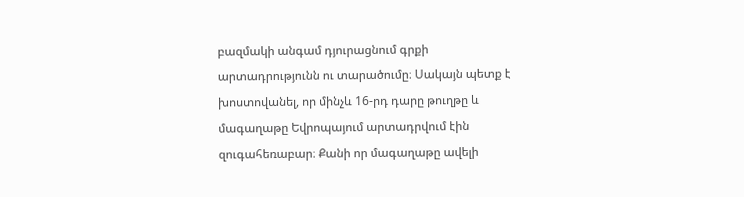բազմակի անգամ դյուրացնում գրքի արտադրությունն ու տարածումը։ Սակայն պետք է խոստովանել, որ մինչև 16-րդ դարը թուղթը և մագաղաթը Եվրոպայում արտադրվում էին զուգահեռաբար։ Քանի որ մագաղաթը ավելի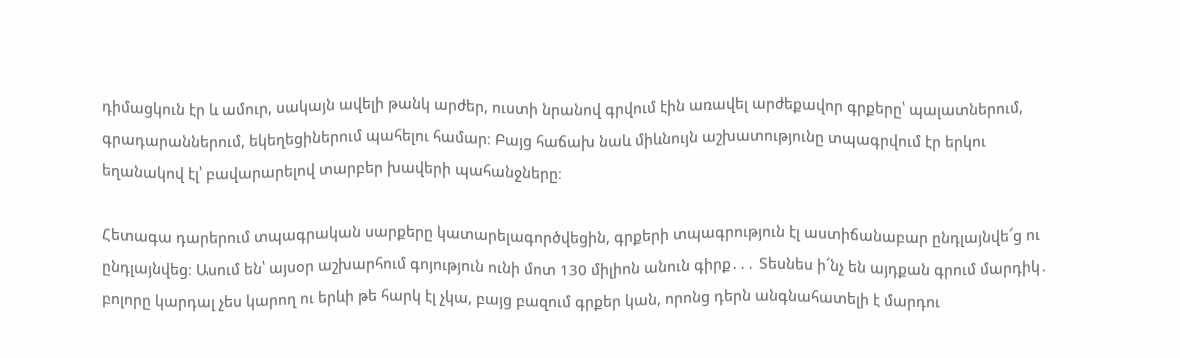դիմացկուն էր և ամուր, սակայն ավելի թանկ արժեր, ուստի նրանով գրվում էին առավել արժեքավոր գրքերը՝ պալատներում, գրադարաններում, եկեղեցիներում պահելու համար։ Բայց հաճախ նաև միևնույն աշխատությունը տպագրվում էր երկու եղանակով էլ՝ բավարարելով տարբեր խավերի պահանջները։

Հետագա դարերում տպագրական սարքերը կատարելագործվեցին, գրքերի տպագրություն էլ աստիճանաբար ընդլայնվե՜ց ու ընդլայնվեց։ Ասում են՝ այսօր աշխարհում գոյություն ունի մոտ 130 միլիոն անուն գիրք․․․ Տեսնես ի՜նչ են այդքան գրում մարդիկ․ բոլորը կարդալ չես կարող ու երևի թե հարկ էլ չկա, բայց բազում գրքեր կան, որոնց դերն անգնահատելի է մարդու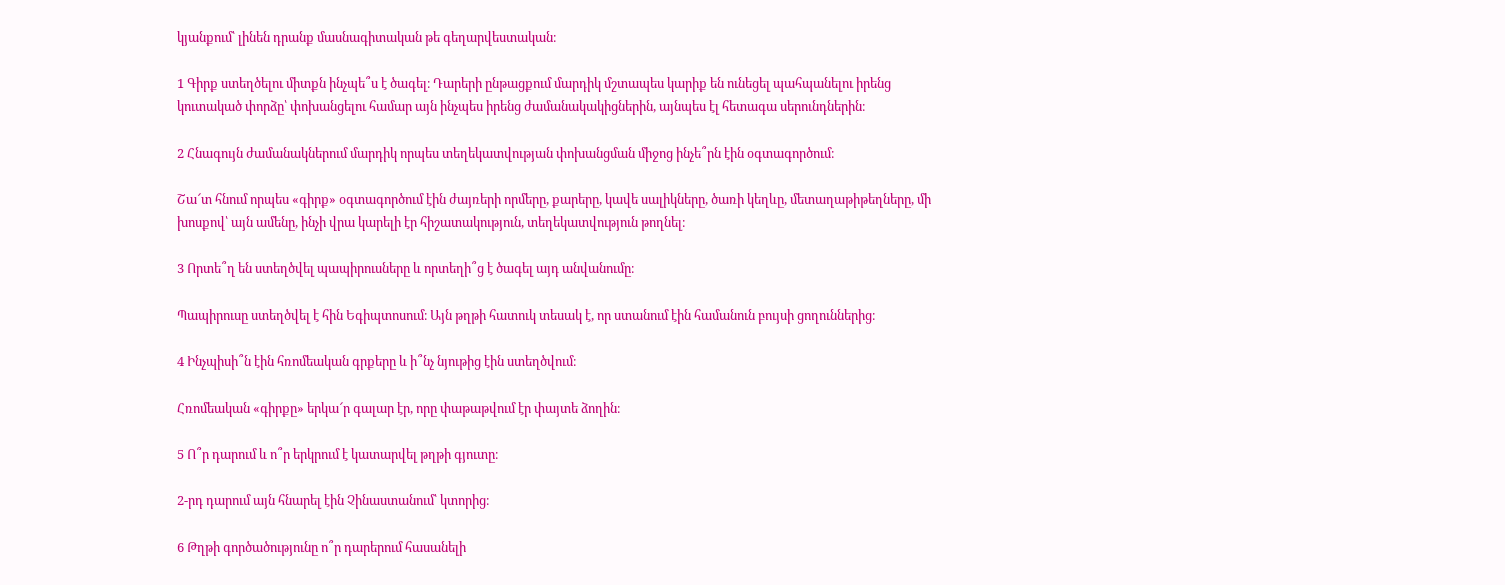կյանքում՝ լինեն դրանք մասնագիտական թե գեղարվեստական։

1 Գիրք ստեղծելու միտքն ինչպե՞ս է ծագել։ Դարերի ընթացքում մարդիկ մշտապես կարիք են ունեցել պահպանելու իրենց կուտակած փորձը՝ փոխանցելու համար այն ինչպես իրենց ժամանակակիցներին, այնպես էլ հետագա սերունդներին։

2 Հնագույն ժամանակներում մարդիկ որպես տեղեկատվության փոխանցման միջոց ինչե՞րն էին օգտագործում։

Շա՜տ հնում որպես «գիրք» օգտագործում էին ժայռերի որմերը, քարերը, կավե սալիկները, ծառի կեղևը, մետաղաթիթեղները, մի խոսքով՝ այն ամենը, ինչի վրա կարելի էր հիշատակություն, տեղեկատվություն թողնել։

3 Որտե՞ղ են ստեղծվել պապիրուսները և որտեղի՞ց է ծագել այդ անվանումը։

Պապիրուսը ստեղծվել է հին Եգիպտոսում։ Այն թղթի հատուկ տեսակ է, որ ստանում էին համանուն բույսի ցողուններից։

4 Ինչպիսի՞ն էին հռոմեական գրքերը և ի՞նչ նյութից էին ստեղծվում։

Հռոմեական «գիրքը» երկա՜ր գալար էր, որը փաթաթվում էր փայտե ձողին։

5 Ո՞ր դարում և ո՞ր երկրում է կատարվել թղթի գյուտը։

2-րդ դարում այն հնարել էին Չինաստանում՝ կտորից։

6 Թղթի գործածությունը ո՞ր դարերում հասանելի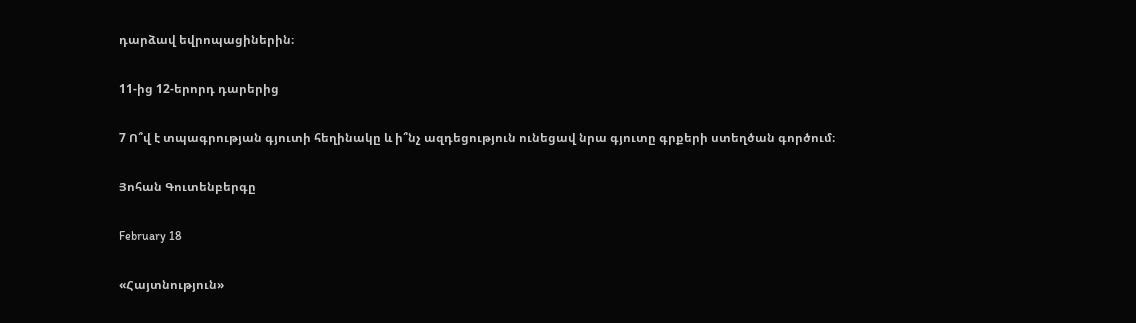դարձավ եվրոպացիներին։

11-ից 12-երորդ դարերից

7 Ո՞վ է տպագրության գյուտի հեղինակը և ի՞նչ ազդեցություն ունեցավ նրա գյուտը գրքերի ստեղծան գործում։

Յոհան Գուտենբերգը

February 18

«Հայտնություն»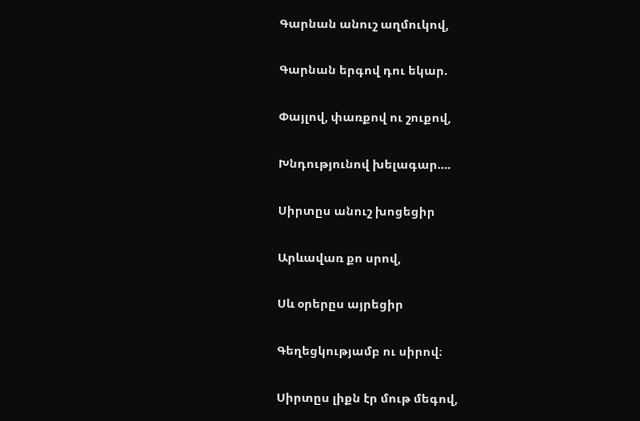Գարնան անուշ աղմուկով,

Գարնան երգով դու եկար.

Փայլով, փառքով ու շուքով,

Խնդությունով խելագար….

Սիրտըս անուշ խոցեցիր

Արևավառ քո սրով,

Սև օրերըս այրեցիր

Գեղեցկությամբ ու սիրով։

Սիրտըս լիքն էր մութ մեգով,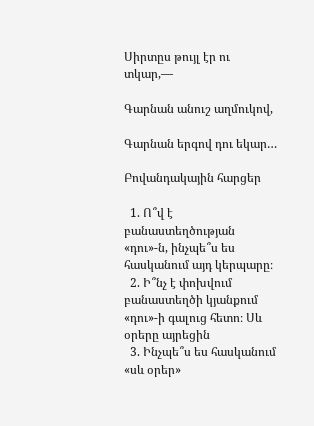Սիրտըս թույլ էր ու տկար,—

Գարնան անուշ աղմուկով,

Գարնան երգով դու եկար…

Բովանդակային հարցեր

  1. Ո՞վ է բանաստեղծության «դու»-ն, ինչպե՞ս ես հասկանում այդ կերպարը։
  2. Ի՞նչ է փոխվում բանաստեղծի կյանքում «դու»-ի գալուց հետո։ Սև օրերը այրեցին
  3. Ինչպե՞ս ես հասկանում «սև օրեր»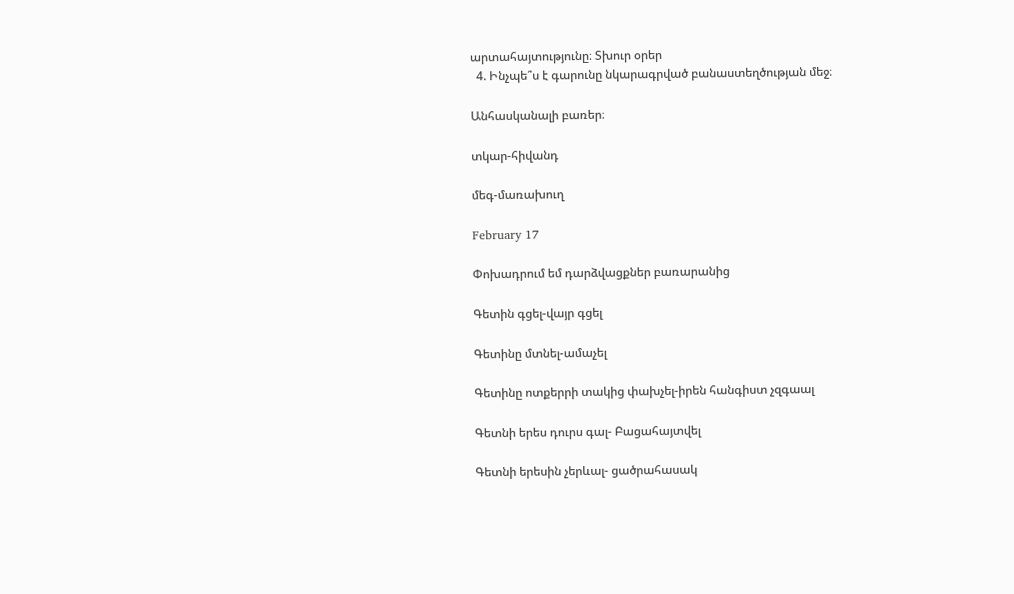արտահայտությունը։ Տխուր օրեր
  4. Ինչպե՞ս է գարունը նկարագրված բանաստեղծության մեջ։

Անհասկանալի բառեր։

տկար-հիվանդ

մեգ-մառախուղ

February 17

Փոխադրում եմ դարձվացքներ բառարանից

Գետին գցել-վայր գցել

Գետինը մտնել-ամաչել

Գետինը ոտքերրի տակից փախչել-իրեն հանգիստ չզգաալ

Գետնի երես դուրս գալ- Բացահայտվել

Գետնի երեսին չերևալ- ցածրահասակ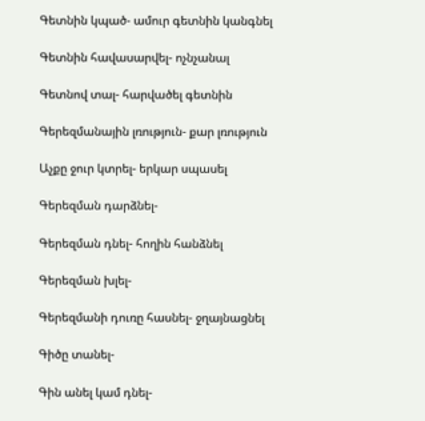Գետնին կպած- ամուր գետնին կանգնել

Գետնին հավասարվել- ոչնչանալ

Գետնով տալ- հարվածել գետնին

Գերեզմանային լռություն- քար լռություն

Աչքը ջուր կտրել- երկար սպասել

Գերեզման դարձնել-

Գերեզման դնել- հողին հանձնել

Գերեզման խլել-

Գերեզմանի դուռը հասնել- ջղայնացնել

Գիծը տանել-

Գին անել կամ դնել-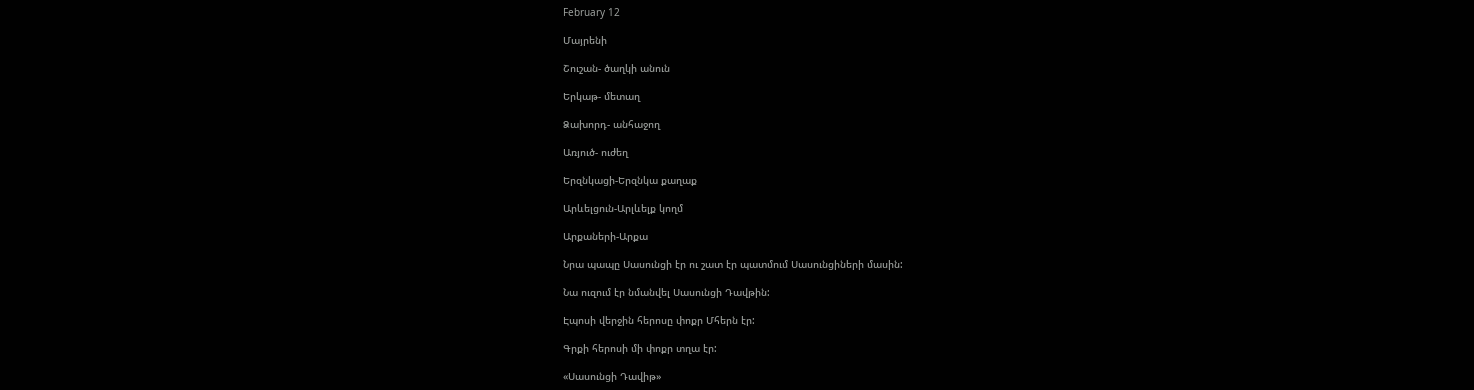February 12

Մայրենի

Շուշան- ծաղկի անուն

Երկաթ- մետաղ

Ձախորդ- անհաջող

Առյուծ- ուժեղ

Երզնկացի-Երզնկա քաղաք

Արևելցուն-Արլևելք կողմ

Արքաների-Արքա

Նրա պապը Սասունցի էր ու շատ էր պատմում Սասունցիների մասին:

Նա ուզում էր նմանվել Սասունցի Դավթին:

Էպոսի վերջին հերոսը փոքր Մհերն էր:

Գրքի հերոսի մի փոքր տղա էր:

«Սասունցի Դավիթ»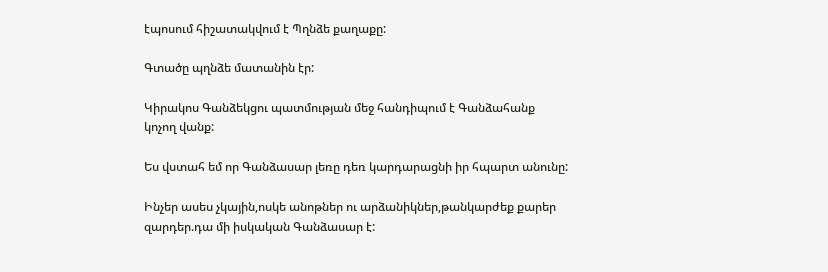էպոսում հիշատակվում է Պղնձե քաղաքը:

Գտածը պղնձե մատանին էր:

Կիրակոս Գանձեկցու պատմության մեջ հանդիպում է Գանձահանք կոչող վանք:

Ես վստահ եմ որ Գանձասար լեռը դեռ կարդարացնի իր հպարտ անունը:

Ինչեր ասես չկային,ոսկե անոթներ ու արձանիկներ,թանկարժեք քարեր զարդեր.դա մի իսկական Գանձասար է: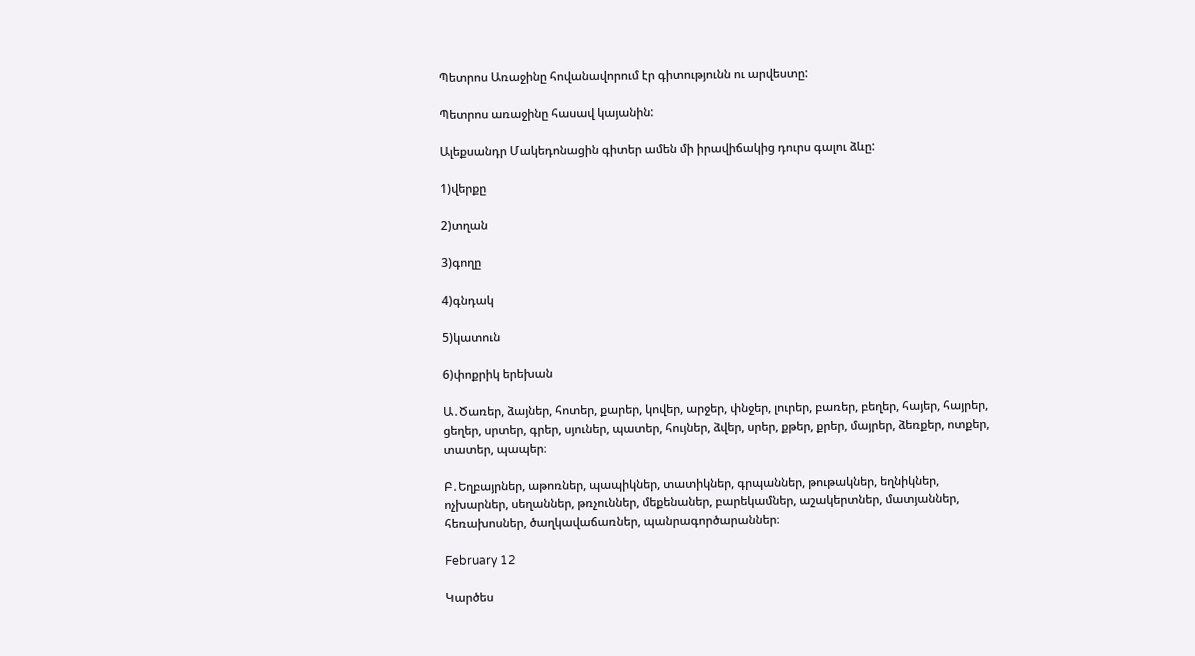Պետրոս Առաջինը հովանավորում էր գիտությունն ու արվեստը:

Պետրոս առաջինը հասավ կայանին:

Ալեքսանդր Մակեդոնացին գիտեր ամեն մի իրավիճակից դուրս գալու ձևը:

1)վերքը

2)տղան

3)գողը

4)գնդակ

5)կատուն

6)փոքրիկ երեխան

Ա․Ծառեր, ձայներ, հոտեր, քարեր, կովեր, արջեր, փնջեր, լուրեր, բառեր, բեղեր, հայեր, հայրեր, ցեղեր, սրտեր, գրեր, սյուներ, պատեր, հույներ, ձվեր, սրեր, քթեր, քրեր, մայրեր, ձեռքեր, ոտքեր, տատեր, պապեր։

Բ․Եղբայրներ, աթոռներ, պապիկներ, տատիկներ, գրպաններ, թութակներ, եղնիկներ, ոչխարներ, սեղաններ, թռչուններ, մեքենաներ, բարեկամներ, աշակերտներ, մատյաններ, հեռախոսներ, ծաղկավաճառներ, պանրագործարաններ։

February 12

Կարծես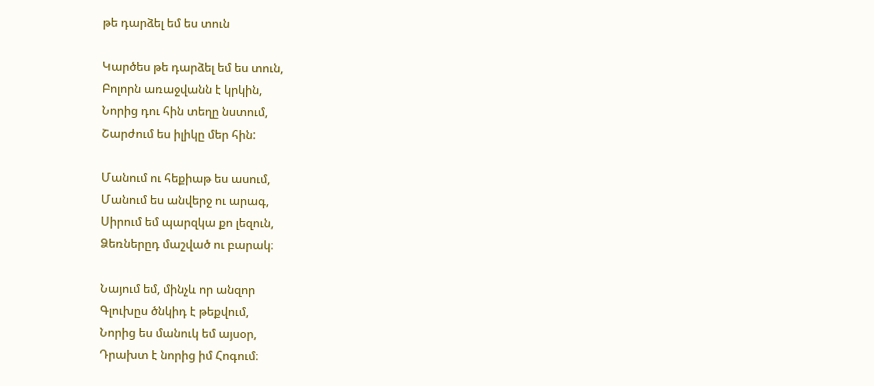թե դարձել եմ ես տուն

Կարծես թե դարձել եմ ես տուն,
Բոլորն առաջվանն է կրկին,
Նորից դու հին տեղը նստում,
Շարժում ես իլիկը մեր հին:

Մանում ու հեքիաթ ես ասում,
Մանում ես անվերջ ու արագ,
Սիրում եմ պարզկա քո լեզուն,
Ձեռներըդ մաշված ու բարակ։

Նայում եմ, մինչև որ անզոր
Գլուխըս ծնկիդ է թեքվում,
Նորից ես մանուկ եմ այսօր,
Դրախտ է նորից իմ Հոգում։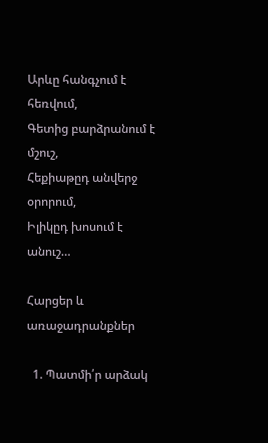Արևը հանգչում է հեռվում,
Գետից բարձրանում է մշուշ,
Հեքիաթըդ անվերջ օրորում,
Իլիկըդ խոսում է անուշ…

Հարցեր և առաջադրանքներ

  1. Պատմի՛ր արձակ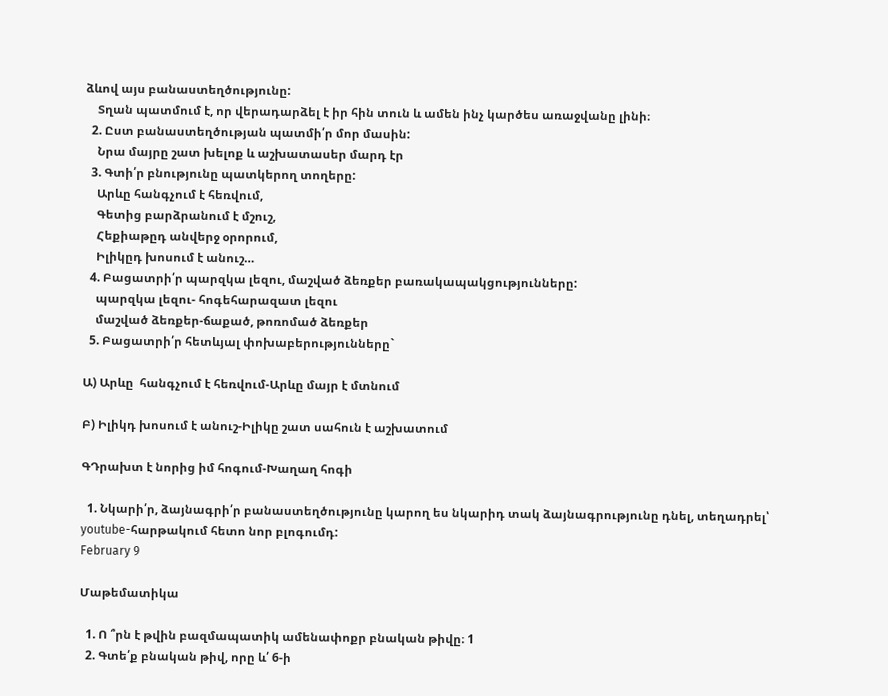ձևով այս բանաստեղծությունը:
    Տղան պատմում է, որ վերադարձել է իր հին տուն և ամեն ինչ կարծես առաջվանը լինի։
  2. Ըստ բանաստեղծության պատմի՛ր մոր մասին:
    Նրա մայրը շատ խելոք և աշխատասեր մարդ էր
  3. Գտի՛ր բնությունը պատկերող տողերը:
    Արևը հանգչում է հեռվում,
    Գետից բարձրանում է մշուշ,
    Հեքիաթըդ անվերջ օրորում,
    Իլիկըդ խոսում է անուշ…
  4. Բացատրի՛ր պարզկա լեզու, մաշված ձեռքեր բառակապակցությունները:
    պարզկա լեզու- հոգեհարազատ լեզու
    մաշված ձեռքեր-ճաքած, թոռոմած ձեռքեր
  5. Բացատրի՛ր հետևյալ փոխաբերությունները`

Ա) Արևը  հանգչում է հեռվում-Արևը մայր է մտնում

Բ) Իլիկդ խոսում է անուշ-Իլիկը շատ սահուն է աշխատում

ԳԴրախտ է նորից իմ հոգում-Խաղաղ հոգի

  1. Նկարի՛ր, ձայնագրի՛ր բանաստեղծությունը կարող ես նկարիդ տակ ձայնագրությունը դնել, տեղադրել՝ youtube-հարթակում հետո նոր բլոգումդ:
February 9

Մաթեմատիկա

  1. Ո ՞րն է թվին բազմապատիկ ամենափոքր բնական թիվը։ 1
  2. Գտե՛ք բնական թիվ, որը և՛ 6-ի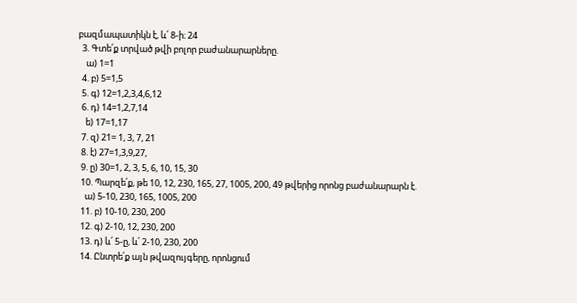բազմապատիկն է, և՛ 8-ի։ 24
  3. Գտե՛ք տրված թվի բոլոր բաժանարարները.
    ա) 1=1
  4. բ) 5=1,5
  5. գ) 12=1,2,3,4,6,12
  6. դ) 14=1,2,7,14
    ե) 17=1,17
  7. զ) 21= 1, 3, 7, 21
  8. է) 27=1,3,9,27,
  9. ը) 30=1, 2, 3, 5, 6, 10, 15, 30
  10. Պարզե՛ք, թե 10, 12, 230, 165, 27, 1005, 200, 49 թվերից որոնց բաժանարարն է.
    ա) 5-10, 230, 165, 1005, 200
  11. բ) 10-10, 230, 200
  12. գ) 2-10, 12, 230, 200
  13. դ) և՛ 5-ը, և՛ 2-10, 230, 200
  14. Ընտրե՛ք այն թվազույգերը, որոնցում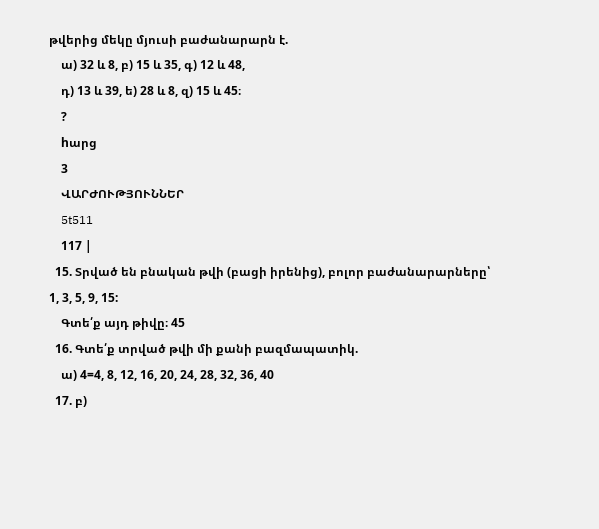թվերից մեկը մյուսի բաժանարարն է.
    ա) 32 և 8, բ) 15 և 35, գ) 12 և 48,
    դ) 13 և 39, ե) 28 և 8, զ) 15 և 45։
    ?
    hարց
    3
    ՎԱՐԺՈՒԹՅՈՒՆՆԵՐ
    5t511
    117 |
  15. Տրված են բնական թվի (բացի իրենից), բոլոր բաժանարարները՝ 1, 3, 5, 9, 15:
    Գտե՛ք այդ թիվը։ 45
  16. Գտե՛ք տրված թվի մի քանի բազմապատիկ.
    ա) 4=4, 8, 12, 16, 20, 24, 28, 32, 36, 40
  17. բ)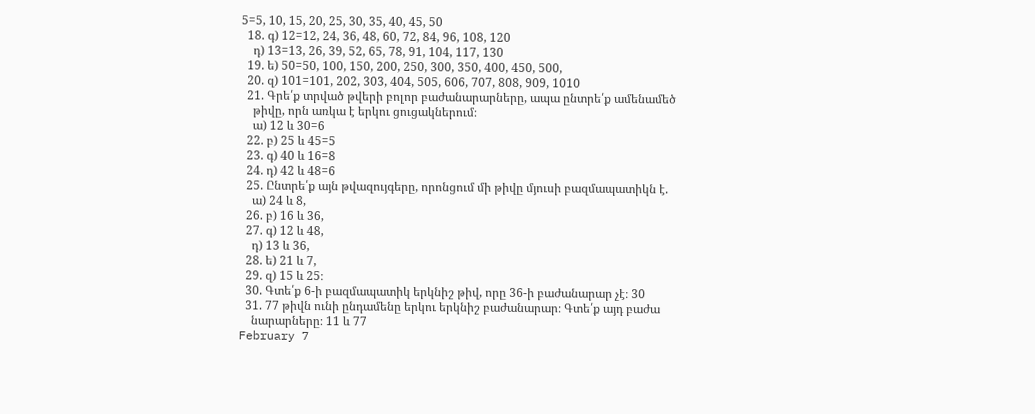5=5, 10, 15, 20, 25, 30, 35, 40, 45, 50
  18. գ) 12=12, 24, 36, 48, 60, 72, 84, 96, 108, 120
    դ) 13=13, 26, 39, 52, 65, 78, 91, 104, 117, 130
  19. ե) 50=50, 100, 150, 200, 250, 300, 350, 400, 450, 500,
  20. զ) 101=101, 202, 303, 404, 505, 606, 707, 808, 909, 1010
  21. Գրե՛ք տրված թվերի բոլոր բաժանարարները, ապա ընտրե՛ք ամենամեծ
    թիվը, որն առկա է երկու ցուցակներում։
    ա) 12 և 30=6
  22. բ) 25 և 45=5
  23. գ) 40 և 16=8
  24. դ) 42 և 48=6
  25. Ընտրե՛ք այն թվազույգերը, որոնցում մի թիվը մյուսի բազմապատիկն է.
    ա) 24 և 8,
  26. բ) 16 և 36,
  27. գ) 12 և 48,
    դ) 13 և 36,
  28. ե) 21 և 7,
  29. զ) 15 և 25։
  30. Գտե՛ք 6-ի բազմապատիկ երկնիշ թիվ, որը 36-ի բաժանարար չէ։ 30
  31. 77 թիվն ունի ընդամենը երկու երկնիշ բաժանարար։ Գտե՛ք այդ բաժա
    նարարները։ 11 և 77
February 7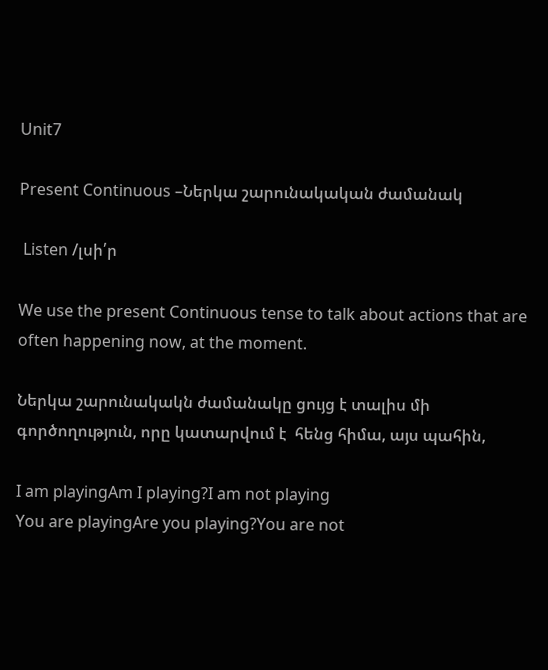Unit7

Present Continuous –Ներկա շարունակական ժամանակ

 Listen /լսի՛ր

We use the present Continuous tense to talk about actions that are often happening now, at the moment.

Ներկա շարունակակն ժամանակը ցույց է տալիս մի գործողություն, որը կատարվում է  հենց հիմա, այս պահին,

I am playingAm I playing?I am not playing
You are playingAre you playing?You are not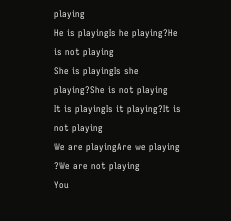playing
He is playingIs he playing?He is not playing
She is playingIs she playing?She is not playing
It is playingIs it playing?It is not playing
We are playingAre we playing ?We are not playing
You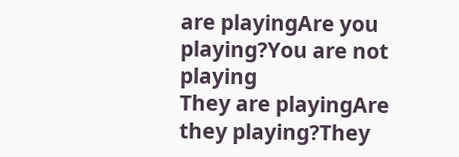are playingAre you playing?You are not playing
They are playingAre they playing?They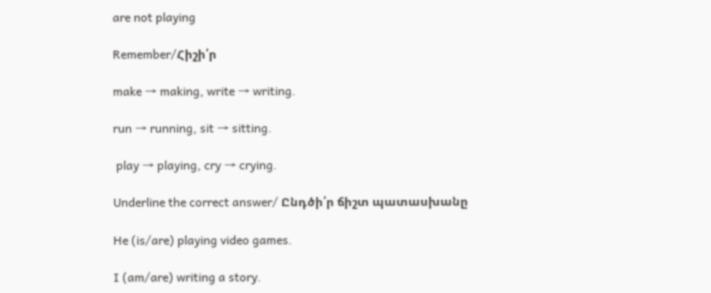are not playing

Remember/Հիշի՛ր

make → making, write → writing.

run → running, sit → sitting.

 play → playing, cry → crying.

Underline the correct answer/ Ընդծի՛ր ճիշտ պատասխանը

He (is/are) playing video games.

I (am/are) writing a story.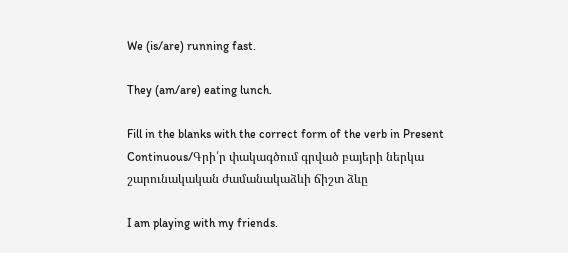We (is/are) running fast.

They (am/are) eating lunch.

Fill in the blanks with the correct form of the verb in Present Continuous/Գրի՛ր փակագծում գրված բայերի ներկա շարունակական ժամանակաձևի ճիշտ ձևը

I am playing with my friends.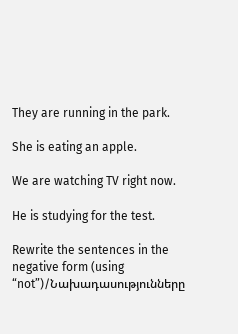They are running in the park.

She is eating an apple.

We are watching TV right now.

He is studying for the test.

Rewrite the sentences in the negative form (using “not”)/Նախադասությունները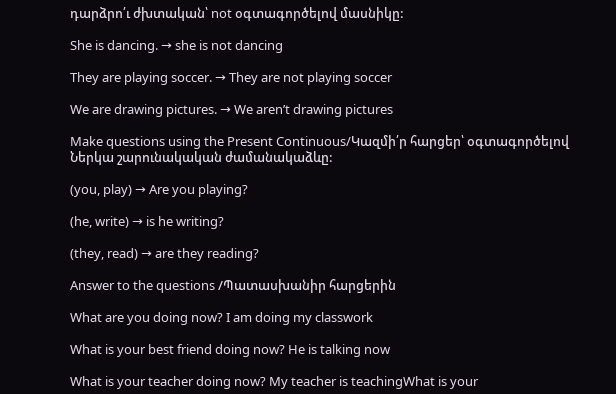դարձրո՛ւ ժխտական՝ not օգտագործելով մասնիկը:

She is dancing. → she is not dancing

They are playing soccer. → They are not playing soccer

We are drawing pictures. → We aren’t drawing pictures

Make questions using the Present Continuous/Կազմի՛ր հարցեր՝ օգտագործելով Ներկա շարունակական ժամանակաձևը:

(you, play) → Are you playing?

(he, write) → is he writing?

(they, read) → are they reading?

Answer to the questions /Պատասխանիր հարցերին

What are you doing now? I am doing my classwork

What is your best friend doing now? He is talking now

What is your teacher doing now? My teacher is teachingWhat is your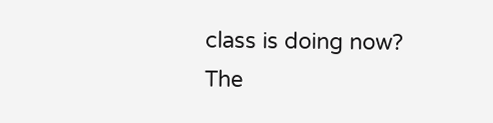class is doing now? The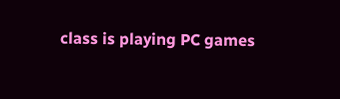class is playing PC games